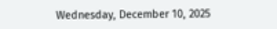Wednesday, December 10, 2025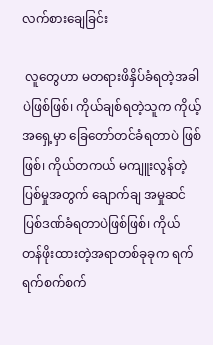လက်စားချေခြင်း

 လူတွေဟာ မတရားဖိနှိပ်ခံရတဲ့အခါပဲဖြစ်ဖြစ်၊ ကိုယ်ချစ်ရတဲ့သူက ကိုယ့်အရှေ့မှာ ခြေတော်တင်ခံရတာပဲ ဖြစ်ဖြစ်၊ ကိုယ်တကယ် မကျူးလွန်တဲ့ပြစ်မှုအတွက် ချောက်ချ အမှုဆင် ပြစ်ဒဏ်ခံရတာပဲဖြစ်ဖြစ်၊ ကိုယ် တန်ဖိုးထားတဲ့အရာတစ်ခုခုက ရက်ရက်စက်စက်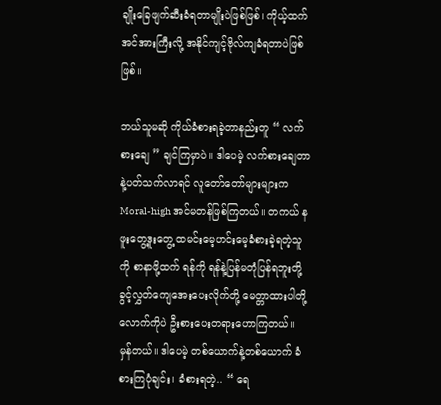ချိုးခြေဖျက်ဆီးခံရတာမျိုးပဲဖြစ်ဖြစ်၊ ကိုယ့်ထက် အင်အားကြီးလို့ အနိုင်ကျင့်ဗိုလ်ကျခံရတာပဲဖြစ်ဖြစ်။

ဘယ်သူမဆို ကိုယ်ခံစားရခဲ့တာနည်းတူ “ လက်စားချေ ” ချင်ကြမှာပဲ။ ဒါပေမဲ့ လက်စားချေတာနဲ့ပတ်သက်လာရင် လူတော်တော်များများက Moral-high အင်မတန်ဖြစ်ကြတယ်။ တကယ် နဖူးတွေ့ဒူးတွေ့ ထမင်းမေ့ဟင်းမေ့ခံစားခဲ့ရတဲ့သူကို စာနာဖို့ထက် ရန်ကို ရန်နဲ့ပြန်မတုံပြန်ရဘူးတို့ ခွင့်လွှတ်ကျေအေးပေးလိုက်တို့ မေတ္တာထားပါတို့လောက်ကိုပဲ ဦးစားပေးတရားဟောကြတယ်။
မှန်တယ်။ ဒါပေမဲ့ တစ်ယောက်နဲ့တစ်ယောက် ခံစားကြပုံချင်း၊ ခံစားရတဲ့.. “ ရေ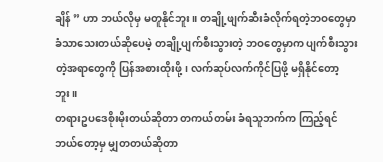ချိန် ” ဟာ ဘယ်လိုမှ မတူနိုင်ဘူး။ တချို့ဖျက်ဆီးခံလိုက်ရတဲ့ဘဝတွေမှာ ခံသာသေးတယ်ဆိုပေမဲ့ တချို့ပျက်စီးသွားတဲ့ ဘဝတွေမှာက ပျက်စီးသွားတဲ့အရာတွေကို ပြန်အစားထိုးဖို့၊ လက်ဆုပ်လက်ကိုင်ပြဖို့ မရှိနိုင်တော့ဘူး။
တရားဥပဒေစိုးမိုးတယ်ဆိုတာ တကယ်တမ်း ခံရသူဘက်က ကြည့်ရင် ဘယ်တော့မှ မျှတတယ်ဆိုတာ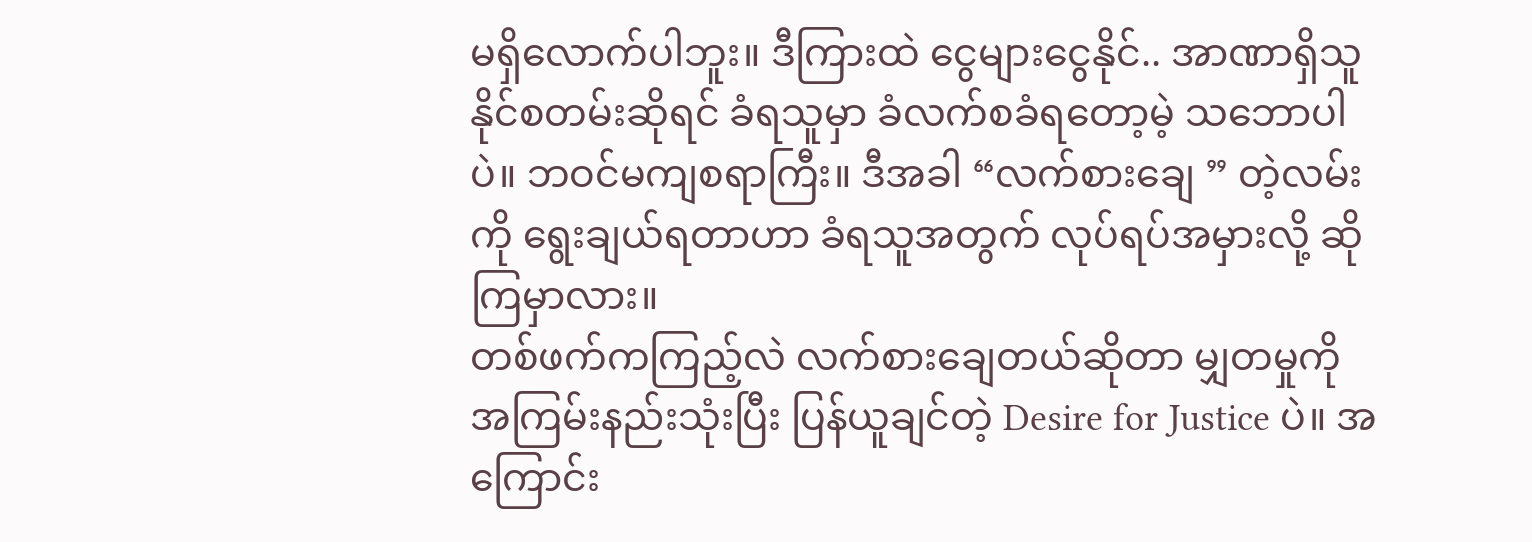မရှိလောက်ပါဘူး။ ဒီကြားထဲ ငွေများငွေနိုင်.. အာဏာရှိသူ နိုင်စတမ်းဆိုရင် ခံရသူမှာ ခံလက်စခံရတော့မဲ့ သဘောပါပဲ။ ဘဝင်မကျစရာကြီး။ ဒီအခါ “လက်စားချေ ” တဲ့လမ်းကို ရွေးချယ်ရတာဟာ ခံရသူအတွက် လုပ်ရပ်အမှားလို့ ဆိုကြမှာလား။
တစ်ဖက်ကကြည့်လဲ လက်စားချေတယ်ဆိုတာ မျှတမှုကို အကြမ်းနည်းသုံးပြီး ပြန်ယူချင်တဲ့ Desire for Justice ပဲ။ အကြောင်း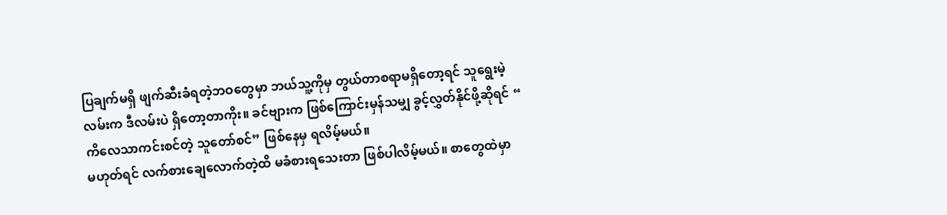ပြချက်မရှိ ဖျက်ဆီးခံရတဲ့ဘဝတွေမှာ ဘယ်သူ့ကိုမှ တွယ်တာစရာမရှိတော့ရင် သူရွေးမဲ့လမ်းက ဒီလမ်းပဲ ရှိတော့တာကိုး။ ခင်ဗျားက ဖြစ်ကြောင်းမှန်သမျှ ခွင့်လွှတ်နိုင်ဖို့ဆိုရင် “ ကိလေသာကင်းစင်တဲ့ သူတော်စင်” ဖြစ်နေမှ ရလိမ့်မယ်။
မဟုတ်ရင် လက်စားချေလောက်တဲ့ထိ မခံစားရသေးတာ ဖြစ်ပါလိမ့်မယ်။ စာတွေထဲမှာ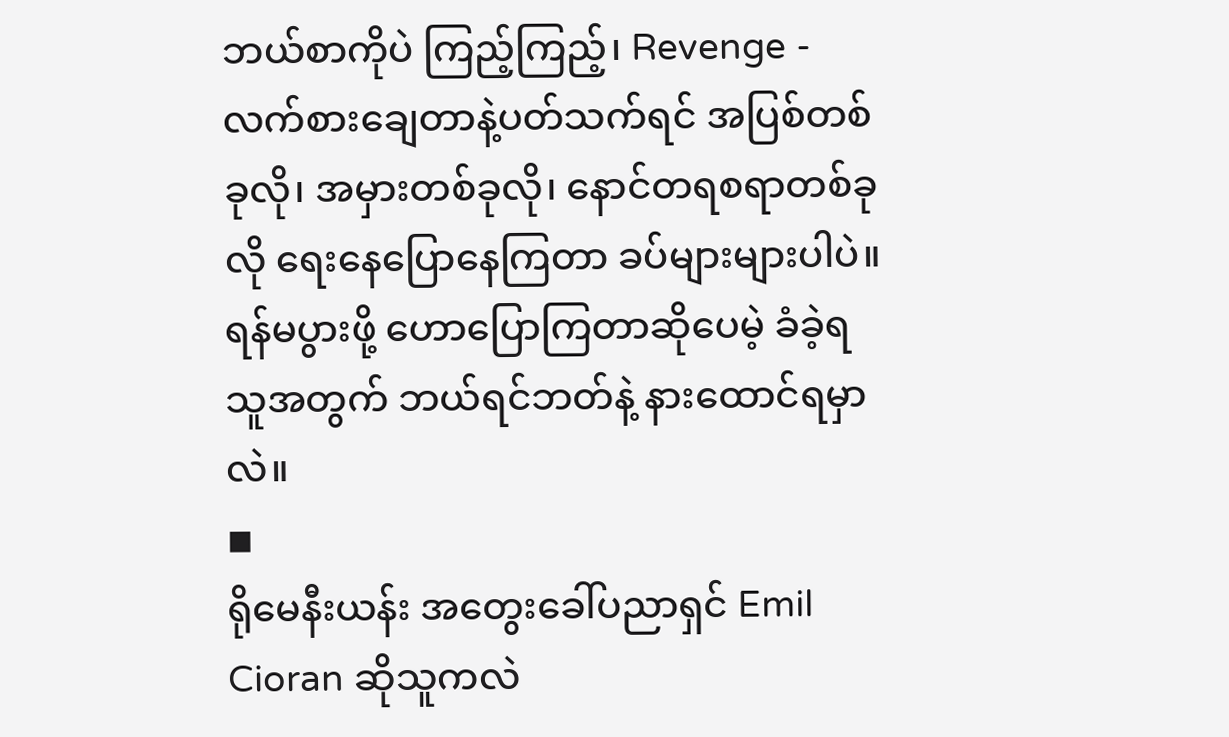ဘယ်စာကိုပဲ ကြည့်ကြည့်၊ Revenge - လက်စားချေတာနဲ့ပတ်သက်ရင် အပြစ်တစ်ခုလို၊ အမှားတစ်ခုလို၊ နောင်တရစရာတစ်ခုလို ရေးနေပြောနေကြတာ ခပ်များများပါပဲ။ ရန်မပွားဖို့ ဟောပြောကြတာဆိုပေမဲ့ ခံခဲ့ရသူအတွက် ဘယ်ရင်ဘတ်နဲ့ နားထောင်ရမှာလဲ။
◾
ရိုမေနီးယန်း အတွေးခေါ်ပညာရှင် Emil Cioran ဆိုသူကလဲ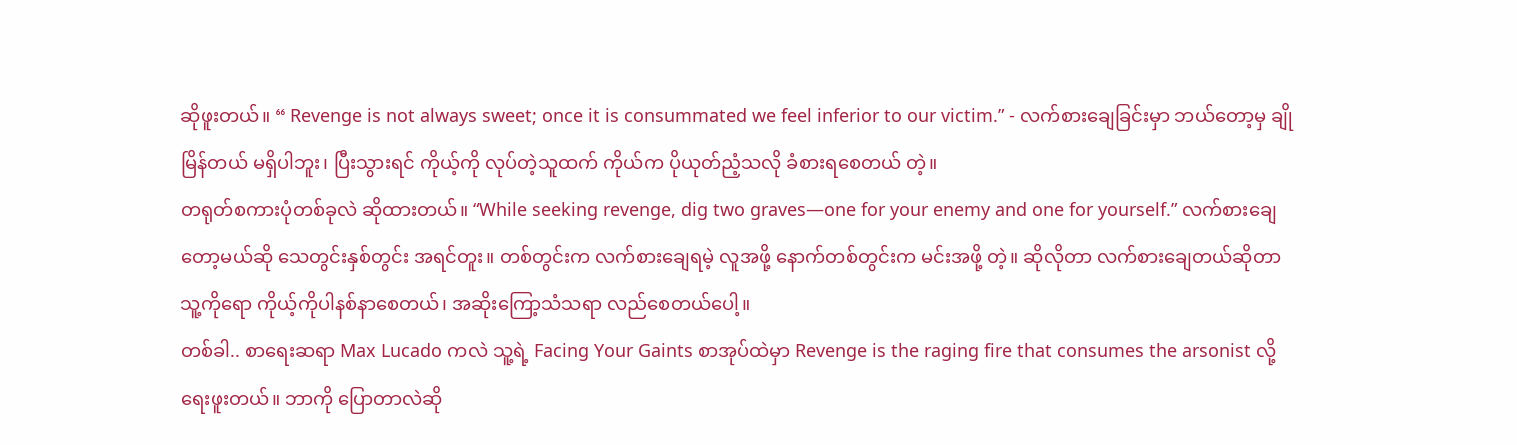ဆိုဖူးတယ်။ “ Revenge is not always sweet; once it is consummated we feel inferior to our victim.” - လက်စားချေခြင်းမှာ ဘယ်တော့မှ ချိုမြိန်တယ် မရှိပါဘူး၊ ပြီးသွားရင် ကိုယ့်ကို လုပ်တဲ့သူထက် ကိုယ်က ပိုယုတ်ညံ့သလို ခံစားရစေတယ် တဲ့။
တရုတ်စကားပုံတစ်ခုလဲ ဆိုထားတယ်။ “While seeking revenge, dig two graves—one for your enemy and one for yourself.” လက်စားချေတော့မယ်ဆို သေတွင်းနှစ်တွင်း အရင်တူး။ တစ်တွင်းက လက်စားချေရမဲ့ လူအဖို့ နောက်တစ်တွင်းက မင်းအဖို့ တဲ့။ ဆိုလိုတာ လက်စားချေတယ်ဆိုတာ သူ့ကိုရော ကိုယ့်ကိုပါနစ်နာစေတယ်၊ အဆိုးကြော့သံသရာ လည်စေတယ်ပေါ့။
တစ်ခါ.. စာရေးဆရာ Max Lucado ကလဲ သူ့ရဲ့ Facing Your Gaints စာအုပ်ထဲမှာ Revenge is the raging fire that consumes the arsonist လို့ ရေးဖူးတယ်။ ဘာကို ပြောတာလဲဆို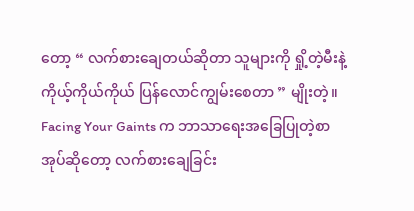တော့ “ လက်စားချေတယ်ဆိုတာ သူများကို ရှို့တဲ့မီးနဲ့ ကိုယ့်ကိုယ်ကိုယ် ပြန်လောင်ကျွမ်းစေတာ ” မျိုးတဲ့။ Facing Your Gaints က ဘာသာရေးအခြေပြုတဲ့စာအုပ်ဆိုတော့ လက်စားချေခြင်း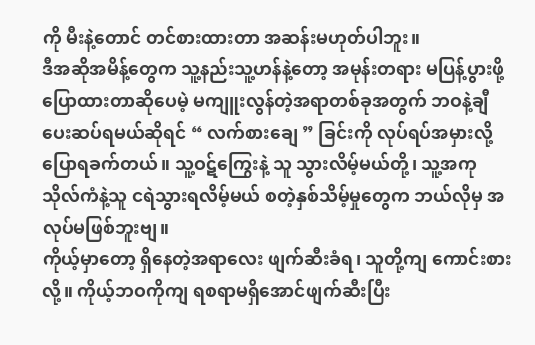ကို မီးနဲ့တောင် တင်စားထားတာ အဆန်းမဟုတ်ပါဘူး။
ဒီအဆိုအမိန့်တွေက သူ့နည်းသူ့ဟန်နဲ့တော့ အမုန်းတရား မပြန့်ပွားဖို့ ပြောထားတာဆိုပေမဲ့ မကျူးလွန်တဲ့အရာတစ်ခုအတွက် ဘဝနဲ့ချီ ပေးဆပ်ရမယ်ဆိုရင် “ လက်စားချေ ” ခြင်းကို လုပ်ရပ်အမှားလို့ ပြောရခက်တယ်။ သူ့ဝဋ်ကြွေးနဲ့ သူ သွားလိမ့်မယ်တို့၊ သူ့အကုသိုလ်ကံနဲ့သူ ငရဲသွားရလိမ့်မယ် စတဲ့နှစ်သိမ့်မှုတွေက ဘယ်လိုမှ အလုပ်မဖြစ်ဘူးဗျ။
ကိုယ့်မှာတော့ ရှိနေတဲ့အရာလေး ဖျက်ဆီးခံရ၊ သူတို့ကျ ကောင်းစားလို့။ ကိုယ့်ဘဝကိုကျ ရစရာမရှိအောင်ဖျက်ဆီးပြီး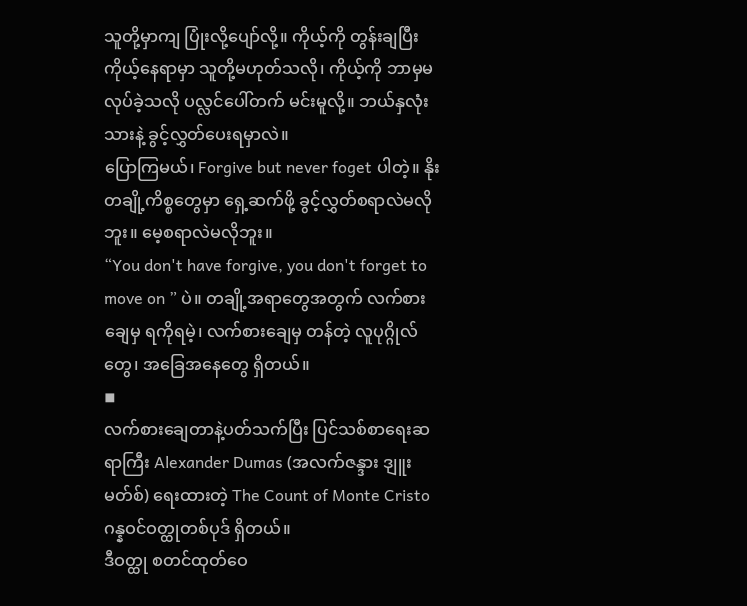သူတို့မှာကျ ပြုံးလို့ပျော်လို့။ ကိုယ့်ကို တွန်းချပြီး ကိုယ့်နေရာမှာ သူတို့မဟုတ်သလို၊ ကိုယ့်ကို ဘာမှမလုပ်ခဲ့သလို ပလ္လင်ပေါ်တက် မင်းမူလို့။ ဘယ်နှလုံးသားနဲ့ ခွင့်လွှတ်ပေးရမှာလဲ။
ပြောကြမယ်၊ Forgive but never foget ပါတဲ့။ နိုး တချို့ကိစ္စတွေမှာ ရှေ့ဆက်ဖို့ ခွင့်လွှတ်စရာလဲမလိုဘူး။ မေ့စရာလဲမလိုဘူး။
“You don't have forgive, you don't forget to move on ” ပဲ။ တချို့အရာတွေအတွက် လက်စားချေမှ ရကိုရမဲ့၊ လက်စားချေမှ တန်တဲ့ လူပုဂ္ဂိုလ်တွေ၊ အခြေအနေတွေ ရှိတယ်။
◾
လက်စားချေတာနဲ့ပတ်သက်ပြီး ပြင်သစ်စာရေးဆရာကြီး Alexander Dumas (အလက်ဇန္ဒား ဒျူးမတ်စ်) ရေးထားတဲ့ The Count of Monte Cristo ဂန္နဝင်ဝတ္ထုတစ်ပုဒ် ရှိတယ်။
ဒီဝတ္ထု စတင်ထုတ်ဝေ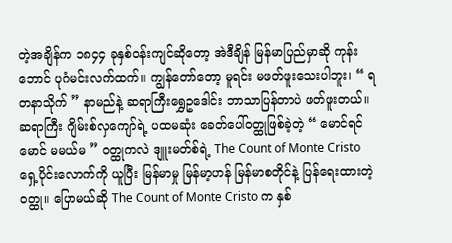တဲ့အချိန်က ၁၈၄၄ ခုနှစ်ဝန်းကျင်ဆိုတော့ အဲဒီချိန် မြန်မာပြည်မှာဆို ကုန်းဘောင် ပုဂံမင်းလက်ထက်။ ကျွန်တော်တော့ မူရင်း မဖတ်ဖူးသေးပါဘူး၊ “ ရတနာသိုက် ” နာမည်နဲ့ ဆရာကြီးရွှေဥဒေါင်း ဘာသာပြန်တာပဲ ဖတ်ဖူးတယ်။
ဆရာကြီး ဂျိမ်းစ်လှကျော်ရဲ့ ပထမဆုံး ခေတ်ပေါ်ဝတ္ထုဖြစ်ခဲ့တဲ့ “ မောင်ရင်မောင် မမယ်မ ” ဝတ္ထုကလဲ ဒျူးမတ်စ်ရဲ့ The Count of Monte Cristo ရှေ့ပိုင်းလောက်ကို ယူပြီး မြန်မာမှု မြန်မာ့ဟန် မြန်မာစတိုင်နဲ့ ပြန်ရေးထားတဲ့ဝတ္ထု။ ပြောမယ်ဆို The Count of Monte Cristo က နှစ်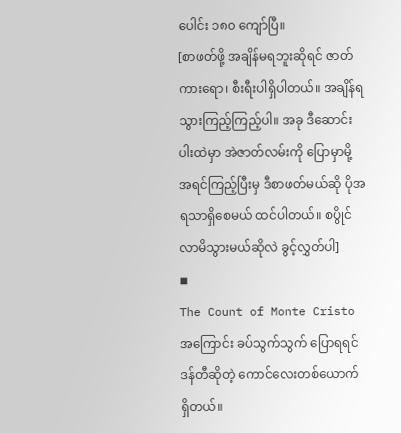ပေါင်း ၁၈၀ ကျော်ပြီ။
[စာဖတ်ဖို့ အချိန်မရဘူးဆိုရင် ဇာတ်ကားရော၊ စီးရီးပါရှိပါတယ်။ အချိန်ရ သွားကြည့်ကြည့်ပါ။ အခု ဒီဆောင်းပါးထဲမှာ အဲဇာတ်လမ်းကို ပြောမှာမို့ အရင်ကြည့်ပြီးမှ ဒီစာဖတ်မယ်ဆို ပိုအရသာရှိစေမယ် ထင်ပါတယ်။ စပွိုင်လာမိသွားမယ်ဆိုလဲ ခွင့်လွှတ်ပါ]
◾
The Count of Monte Cristo အကြောင်း ခပ်သွက်သွက် ပြောရရင် ဒန်တီဆိုတဲ့ ကောင်လေးတစ်ယောက် ရှိတယ်။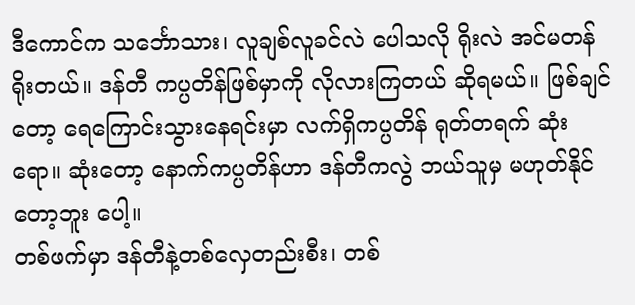ဒီကောင်က သင်္ဘောသား၊ လူချစ်လူခင်လဲ ပေါသလို ရိုးလဲ အင်မတန် ရိုးတယ်။ ဒန်တီ ကပ္ပတိန်ဖြစ်မှာကို လိုလားကြတယ် ဆိုရမယ်။ ဖြစ်ချင်တော့ ရေကြောင်းသွားနေရင်းမှာ လက်ရှိကပ္ပတိန် ရုတ်တရက် ဆုံးရော။ ဆုံးတော့ နောက်ကပ္ပတိန်ဟာ ဒန်တီကလွဲ ဘယ်သူမှ မဟုတ်နိုင်တော့ဘူး ပေါ့။
တစ်ဖက်မှာ ဒန်တီနဲ့တစ်လှေတည်းစီး၊ တစ်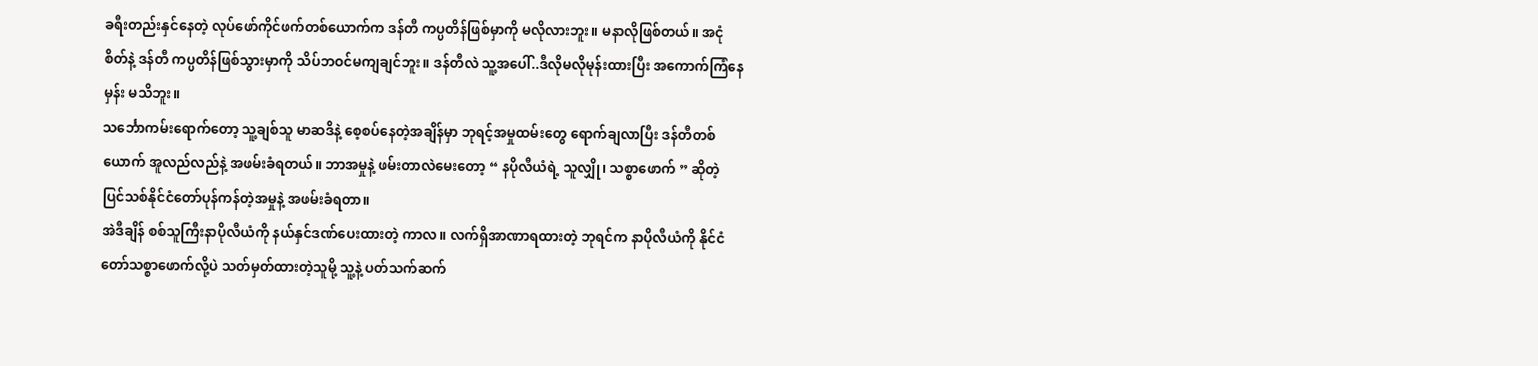ခရီးတည်းနှင်နေတဲ့ လုပ်ဖော်ကိုင်ဖက်တစ်ယောက်က ဒန်တီ ကပ္ပတိန်ဖြစ်မှာကို မလိုလားဘူး။ မနာလိုဖြစ်တယ်။ အငုံစိတ်နဲ့ ဒန်တီ ကပ္ပတိန်ဖြစ်သွားမှာကို သိပ်ဘဝင်မကျချင်ဘူး။ ဒန်တီလဲ သူ့အပေါ်..ဒီလိုမလိုမုန်းထားပြီး အကောက်ကြံနေမှန်း မသိဘူး။
သင်္ဘောကမ်းရောက်တော့ သူ့ချစ်သူ မာဆဒိနဲ့ စေ့စပ်နေတဲ့အချိန်မှာ ဘုရင့်အမှုထမ်းတွေ ရောက်ချလာပြီး ဒန်တီတစ်ယောက် အူလည်လည်နဲ့ အဖမ်းခံရတယ်။ ဘာအမှုနဲ့ ဖမ်းတာလဲမေးတော့ “ နပိုလီယံရဲ့ သူလျှို၊ သစ္စာဖောက် ” ဆိုတဲ့ ပြင်သစ်နိုင်ငံတော်ပုန်ကန်တဲ့အမှုနဲ့ အဖမ်းခံရတာ။
အဲဒီချိန် စစ်သူကြီးနာပိုလီယံကို နယ်နှင်ဒဏ်ပေးထားတဲ့ ကာလ။ လက်ရှိအာဏာရထားတဲ့ ဘုရင်က နာပိုလီယံကို နိုင်ငံတော်သစ္စာဖောက်လို့ပဲ သတ်မှတ်ထားတဲ့သူမို့ သူ့နဲ့ ပတ်သက်ဆက်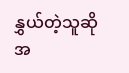နွှယ်တဲ့သူဆို အ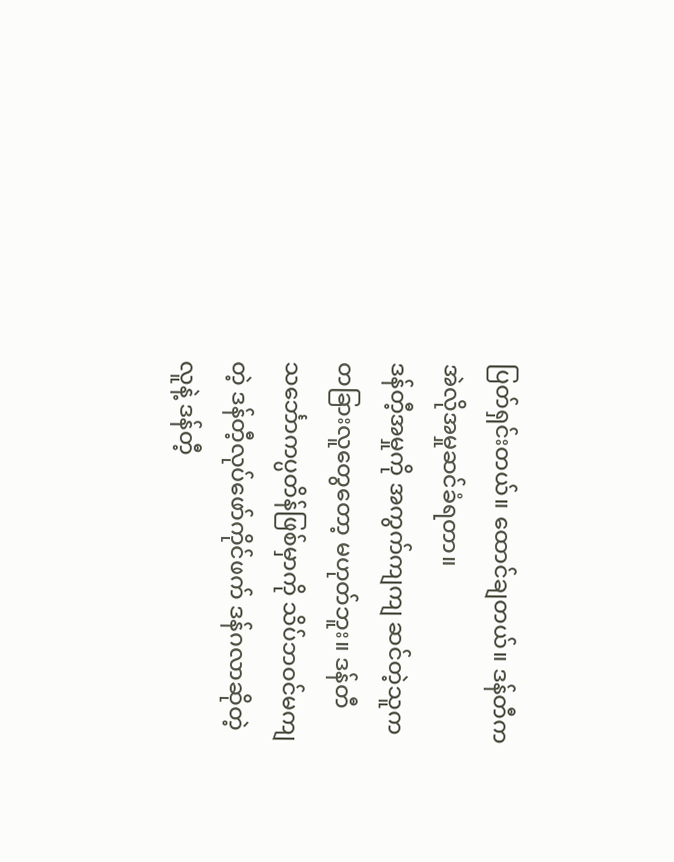ပြတ်ရှင်းတယ်။ ထောင်ချတယ်။ ဒန်တီက အဲလိုအမှုဆင်ခံရတာ။
ဒန်တီ့အမှုကို အကွက်ကျကျ ဆင်တဲ့သူက တခြားလူတွေတော့ မဟုတ်ဘူး။ ဒန်တီ သင်္ဘောကပ္ပတိန်ဖြစ်မှာကို သိပ်ဘဝင်မကျတဲ့ ဒန်တီ့လုပ်ဖော်ကိုင်ဖက် ဒန်ဂလာဆိုတဲ့လူနဲ့ ဒန်တီ့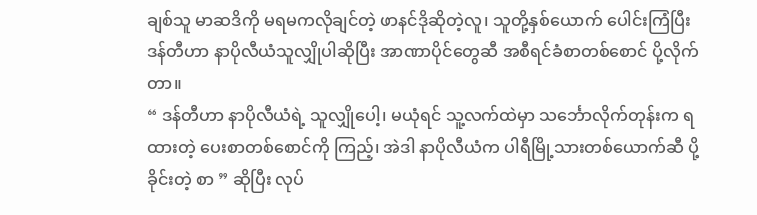ချစ်သူ မာဆဒိကို မရမကလိုချင်တဲ့ ဖာနင်ဒိုဆိုတဲ့လူ၊ သူတို့နှစ်ယောက် ပေါင်းကြံပြီး ဒန်တီဟာ နာပိုလီယံသူလျှိုပါဆိုပြီး အာဏာပိုင်တွေဆီ အစီရင်ခံစာတစ်စောင် ပို့လိုက်တာ။
“ ဒန်တီဟာ နာပိုလီယံရဲ့ သူလျှိုပေါ့၊ မယုံရင် သူ့လက်ထဲမှာ သင်္ဘောလိုက်တုန်းက ရထားတဲ့ ပေးစာတစ်စောင်ကို ကြည့်၊ အဲဒါ နာပိုလီယံက ပါရီမြို့သားတစ်ယောက်ဆီ ပို့ခိုင်းတဲ့ စာ ” ဆိုပြီး လုပ်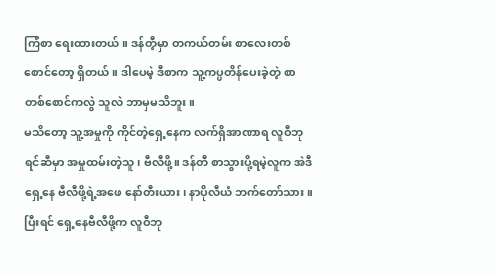ကြံစာ ရေးထားတယ်။ ဒန်တီ့မှာ တကယ်တမ်း စာလေးတစ်စောင်တော့ ရှိတယ်။ ဒါပေမဲ့ ဒီစာက သူ့ကပ္ပတိန်ပေးခဲ့တဲ့ စာတစ်စောင်ကလွဲ သူလဲ ဘာမှမသိဘူး။
မသိတော့ သူ့အမှုကို ကိုင်တဲ့ရှေ့နေက လက်ရှိအာဏာရ လူဝီဘုရင်ဆီမှာ အမှုထမ်းတဲ့သူ၊ ဗီလီဖို့။ ဒန်တီ စာသွားပို့ရမဲ့လူက အဲဒီရှေ့နေ ဗီလီဖို့ရဲ့အဖေ နော်တီးယား၊ နာပိုလီယံ ဘက်တော်သား။ ပြီးရင် ရှေ့နေဗီလီဖို့က လူဝီဘု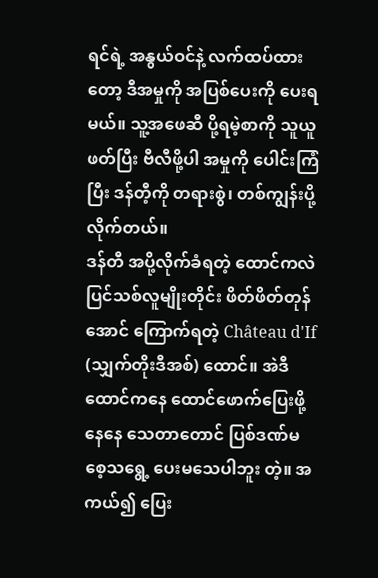ရင်ရဲ့ အနွယ်ဝင်နဲ့ လက်ထပ်ထားတော့ ဒီအမှုကို အပြစ်ပေးကို ပေးရမယ်။ သူ့အဖေဆီ ပို့ရမဲ့စာကို သူယူဖတ်ပြီး ဗီလီဖို့ပါ အမှုကို ပေါင်းကြံပြီး ဒန်တီ့ကို တရားစွဲ၊ တစ်ကျွန်းပို့လိုက်တယ်။
ဒန်တီ အပို့လိုက်ခံရတဲ့ ထောင်ကလဲ ပြင်သစ်လူမျိုးတိုင်း ဖိတ်ဖိတ်တုန်အောင် ကြောက်ရတဲ့ Château d'If (သျှက်တိုးဒီအစ်) ထောင်။ အဲဒီထောင်ကနေ ထောင်ဖောက်ပြေးဖို့နေနေ သေတာတောင် ပြစ်ဒဏ်မစေ့သရွေ့ ပေးမသေပါဘူး တဲ့။ အကယ်၍ ပြေး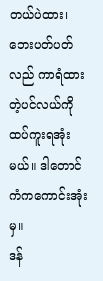တယ်ပဲထား၊ ဘေးပတ်ပတ်လည် ကာရံထားတဲ့ပင်လယ်ကို ထပ်ကူးရအုံးမယ်။ ဒါတောင် ကံကကောင်းအုံးမှ။
ဒန်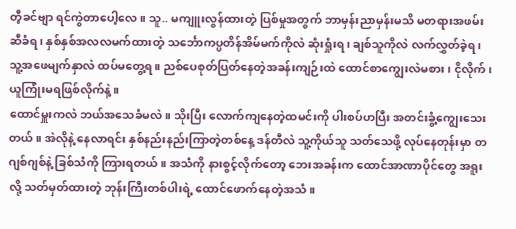တီ့ခင်ဗျာ ရင်ကွဲတာပေါ့လေ။ သူ.. မကျူးလွန်ထားတဲ့ ပြစ်မှုအတွက် ဘာမှန်းညာမှန်းမသိ မတရားအဖမ်းဆီခံရ၊ နှစ်နှစ်အလလမက်ထားတဲ့ သင်္ဘောကပ္ပတိန်အိမ်မက်ကိုလဲ ဆုံးရှုံးရ၊ ချစ်သူကိုလဲ လက်လွှတ်ခဲ့ရ၊ သူ့အဖေမျက်နှာလဲ ထပ်မတွေ့ရ။ ညစ်ပေစုတ်ပြတ်နေတဲ့အခန်းကျဉ်းထဲ ထောင်စာကျွေးလဲမစား၊ ငိုလိုက်၊ ယူကြုံးမရဖြစ်လိုက်နဲ့။
ထောင်မှူးကလဲ ဘယ်အသေခံမလဲ။ သိုးပြီး လောက်ကျနေတဲ့ထမင်းကို ပါးစပ်ဟပြီး အတင်းခွံ့ကျွေးသေးတယ်။ အဲလိုနဲ့ နေလာရင်း နှစ်နည်းနည်းကြာတဲ့တစ်နေ့ ဒန်တီလဲ သူ့ကိုယ်သူ သတ်သေဖို့ လုပ်နေတုန်းမှာ တဂျစ်ဂျစ်နဲ့ ခြစ်သံကို ကြားရတယ်။ အသံကို နားစွင့်လိုက်တော့ ဘေးအခန်းက ထောင်အာဏာပိုင်တွေ အရူးလို့ သတ်မှတ်ထားတဲ့ ဘုန်းကြီးတစ်ပါးရဲ့ ထောင်ဖောက်နေတဲ့အသံ။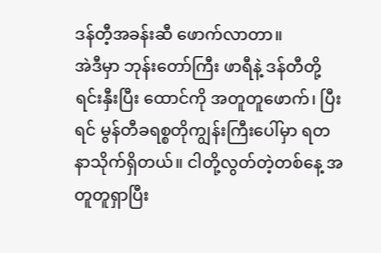ဒန်တီ့အခန်းဆီ ဖောက်လာတာ။
အဲဒီမှာ ဘုန်းတော်ကြီး ဖာရီနဲ့ ဒန်တီတို့ ရင်းနှီးပြီး ထောင်ကို အတူတူဖောက်၊ ပြီးရင် မွန်တီခရစ္စတိုကျွန်းကြီးပေါ်မှာ ရတနာသိုက်ရှိတယ်။ ငါတို့လွတ်တဲ့တစ်နေ့ အတူတူရှာပြီး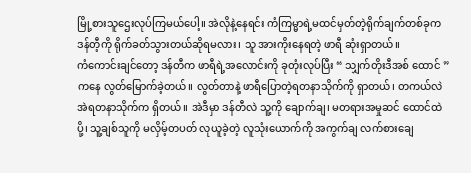မြို့စားသူဌေးလုပ်ကြမယ်ပေါ့။ အဲလိုနဲ့နေရင်း ကံကြမ္မာရဲ့မထင်မှတ်တဲ့ရိုက်ချက်တစ်ခုက ဒန်တီ့ကို ရိုက်ခတ်သွားတယ်ဆိုရမလား၊ သူ အားကိုးနေရတဲ့ ဖာရီ ဆုံးရှာတယ်။
ကံကောင်းချင်တော့ ဒန်တီက ဖာရီရဲ့အလောင်းကို ခုတုံးလုပ်ပြီး “ သျှက်တိုးဒီအစ် ထောင် ” ကနေ လွတ်မြောက်ခဲ့တယ်။ လွတ်တာနဲ့ ဖာရီပြောတဲ့ရတနာသိုက်ကို ရှာတယ်၊ တကယ်လဲ အဲရတနာသိုက်က ရှိတယ်။ အဲဒီမှာ ဒန်တီလဲ သူ့ကို ချောက်ချ၊ မတရားအမှုဆင် ထောင်ထဲပို့၊ သူ့ချစ်သူကို မလှိမ့်တပတ် လုယူခဲ့တဲ့ လူသုံးယောက်ကို အကွက်ချ လက်စားချေ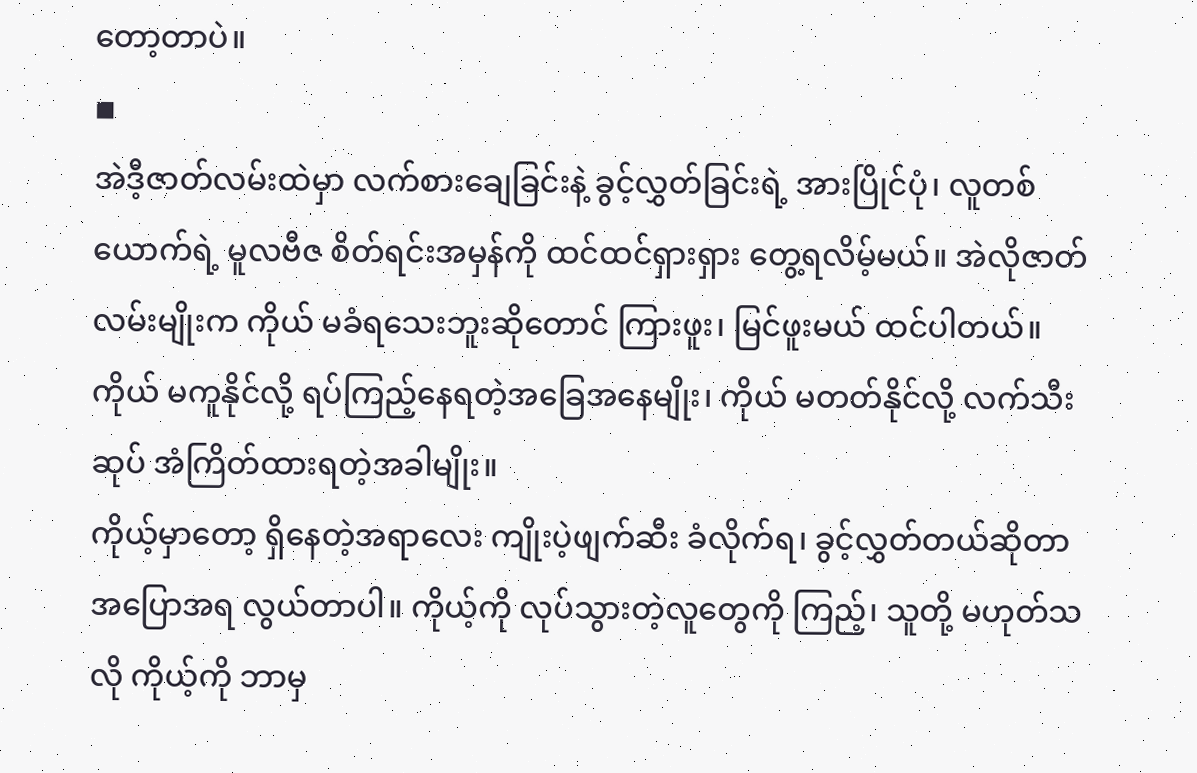တော့တာပဲ။
◾
အဲဒီ့ဇာတ်လမ်းထဲမှာ လက်စားချေခြင်းနဲ့ ခွင့်လွှတ်ခြင်းရဲ့ အားပြိုင်ပုံ၊ လူတစ်ယောက်ရဲ့ မူလဗီဇ စိတ်ရင်းအမှန်ကို ထင်ထင်ရှားရှား တွေ့ရလိမ့်မယ်။ အဲလိုဇာတ်လမ်းမျိုးက ကိုယ် မခံရသေးဘူးဆိုတောင် ကြားဖူး၊ မြင်ဖူးမယ် ထင်ပါတယ်။ ကိုယ် မကူနိုင်လို့ ရပ်ကြည့်နေရတဲ့အခြေအနေမျိုး၊ ကိုယ် မတတ်နိုင်လို့ လက်သီးဆုပ် အံကြိတ်ထားရတဲ့အခါမျိုး။
ကိုယ့်မှာတော့ ရှိနေတဲ့အရာလေး ကျိုးပဲ့ဖျက်ဆီး ခံလိုက်ရ၊ ခွင့်လွှတ်တယ်ဆိုတာ အပြောအရ လွယ်တာပါ။ ကိုယ့်ကို လုပ်သွားတဲ့လူတွေကို ကြည့်၊ သူတို့ မဟုတ်သလို ကိုယ့်ကို ဘာမှ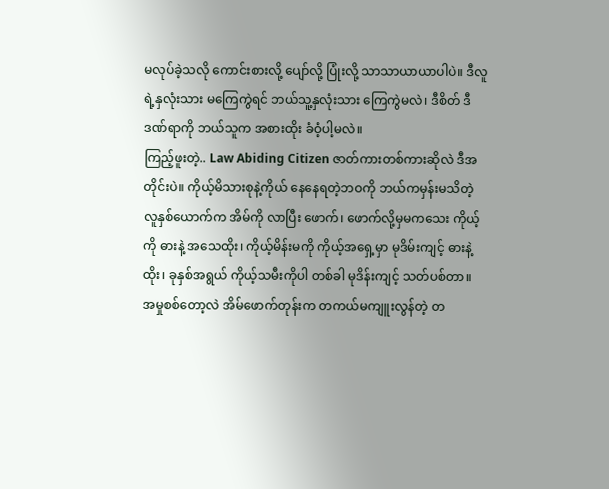မလုပ်ခဲ့သလို ကောင်းစားလို့ ပျော်လို့ ပြုံးလို့ သာသာယာယာပါပဲ။ ဒီလူရဲ့နှလုံးသား မကြေကွဲရင် ဘယ်သူ့နှလုံးသား ကြေကွဲမလဲ၊ ဒီစိတ် ဒီဒဏ်ရာကို ဘယ်သူက အစားထိုး ခံဝံ့ပါ့မလဲ။
ကြည့်ဖူးတဲ့.. Law Abiding Citizen ဇာတ်ကားတစ်ကားဆိုလဲ ဒီအတိုင်းပဲ။ ကိုယ့်မိသားစုနဲ့ကိုယ် နေနေရတဲ့ဘဝကို ဘယ်ကမှန်းမသိတဲ့ လူနှစ်ယောက်က အိမ်ကို လာပြီး ဖောက်၊ ဖောက်လို့မှမကသေး ကိုယ့်ကို ဓားနဲ့ အသေထိုး၊ ကိုယ့်မိန်းမကို ကိုယ့်အရှေ့မှာ မုဒိမ်းကျင့် ဓားနဲ့ထိုး၊ ခုနှစ်အရွယ် ကိုယ့်သမီးကိုပါ တစ်ခါ မုဒိန်းကျင့် သတ်ပစ်တာ။
အမှုစစ်တော့လဲ အိမ်ဖောက်တုန်းက တကယ်မကျူးလွန်တဲ့ တ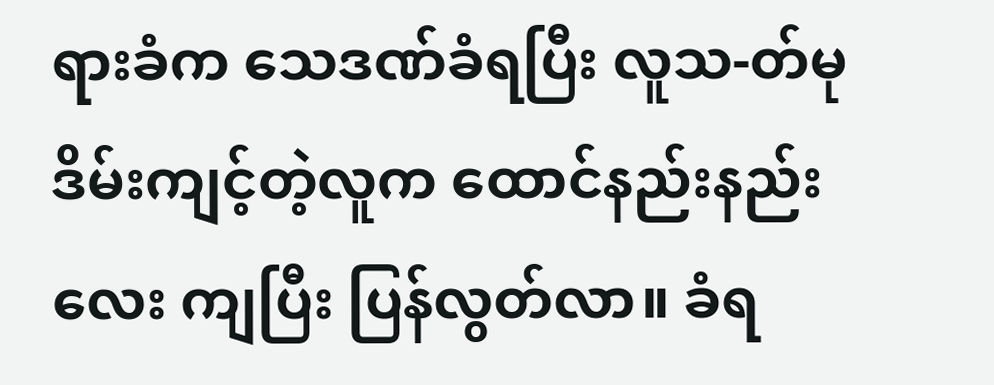ရားခံက သေဒဏ်ခံရပြီး လူသ-တ်မုဒိမ်းကျင့်တဲ့လူက ထောင်နည်းနည်းလေး ကျပြီး ပြန်လွတ်လာ။ ခံရ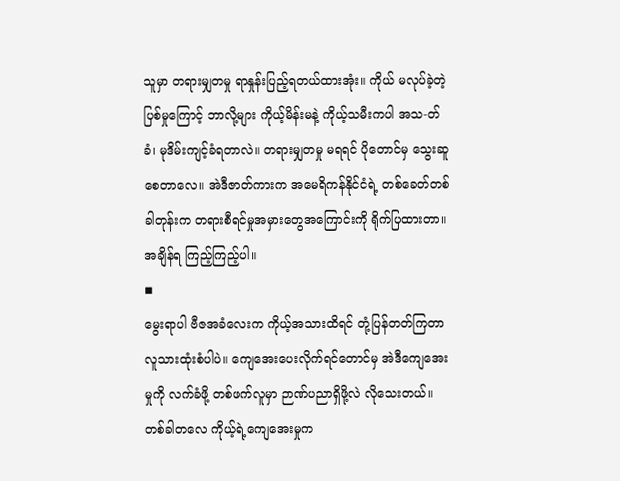သူမှာ တရားမျှတမှု ရာနှုန်းပြည့်ရတယ်ထားအုံး။ ကိုယ် မလုပ်ခဲ့တဲ့ပြစ်မှုကြောင့် ဘာလို့များ ကိုယ့်မိန်းမနဲ့ ကိုယ့်သမီးကပါ အသ-တ်ခံ၊ မုဒိမ်းကျင့်ခံရတာလဲ။ တရားမျှတမှု မရရင် ပိုတောင်မှ သွေးဆူစေတာလေ။ အဲဒီဇာတ်ကားက အမေရိကန်နိုင်ငံရဲ့ တစ်ခေတ်တစ်ခါတုန်းက တရားစီရင်မှုအမှားတွေအကြောင်းကို ရိုက်ပြထားတာ။ အချိန်ရ ကြည့်ကြည့်ပါ။
◾
မွေးရာပါ ဗီဇအခံလေးက ကိုယ့်အသားထိရင် တုံ့ပြန်တတ်ကြတာ လူသားထုံးစံပါပဲ။ ကျေအေးပေးလိုက်ရင်တောင်မှ အဲဒီကျေအေးမှုကို လက်ခံဖို့ တစ်ဖက်လူမှာ ဉာဏ်ပညာရှိဖို့လဲ လိုသေးတယ်။ တစ်ခါတလေ ကိုယ့်ရဲ့ကျေအေးမှုက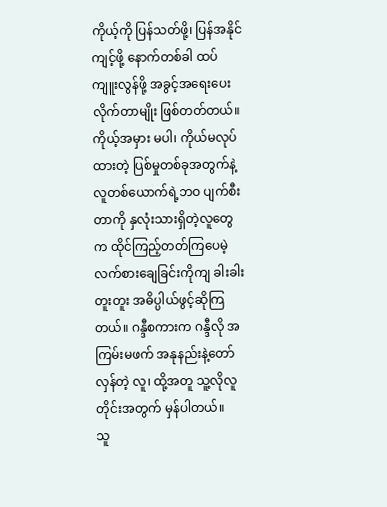ကိုယ့်ကို ပြန်သတ်ဖို့၊ ပြန်အနိုင်ကျင့်ဖို့ နောက်တစ်ခါ ထပ်ကျူးလွန်ဖို့ အခွင့်အရေးပေးလိုက်တာမျိုး ဖြစ်တတ်တယ်။
ကိုယ့်အမှား မပါ၊ ကိုယ်မလုပ်ထားတဲ့ ပြစ်မှုတစ်ခုအတွက်နဲ့ လူတစ်ယောက်ရဲ့ဘဝ ပျက်စီးတာကို နှလုံးသားရှိတဲ့လူတွေက ထိုင်ကြည့်တတ်ကြပေမဲ့ လက်စားချေခြင်းကိုကျ ခါးခါးတူးတူး အဓိပ္ပါယ်ဖွင့်ဆိုကြတယ်။ ဂန္ဒီစကားက ဂန္ဒီလို အကြမ်းမဖက် အနုနည်းနဲ့တော်လှန်တဲ့ လူ၊ ထို့အတူ သူ့လိုလူတိုင်းအတွက် မှန်ပါတယ်။
သူ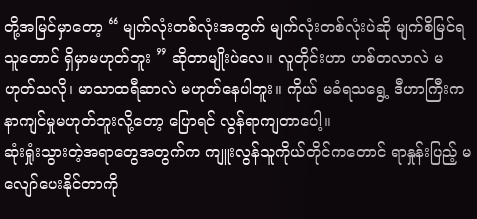တို့အမြင်မှာတော့ “ မျက်လုံးတစ်လုံးအတွက် မျက်လုံးတစ်လုံးပဲဆို မျက်စိမြင်ရသူတောင် ရှိမှာမဟုတ်ဘူး ” ဆိုတာမျိုးပဲလေ။ လူတိုင်းဟာ ဟစ်တလာလဲ မဟုတ်သလို၊ မာသာထရီဆာလဲ မဟုတ်နေပါဘူး။ ကိုယ် မခံရသရွေ့ ဒီဟာကြီးက နာကျင်မှုမဟုတ်ဘူးလို့တော့ ပြောရင် လွန်ရာကျတာပေါ့။
ဆုံးရှုံးသွားတဲ့အရာတွေအတွက်က ကျူးလွန်သူကိုယ်တိုင်ကတောင် ရာနှုန်းပြည့် မလျော်ပေးနိုင်တာကို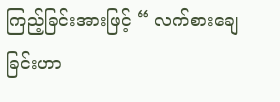ကြည့်ခြင်းအားဖြင့် “ လက်စားချေခြင်းဟာ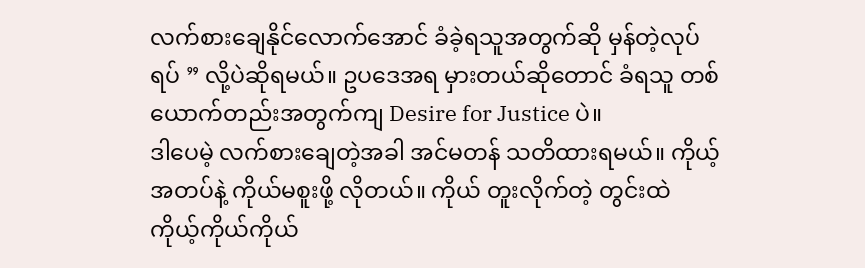လက်စားချေနိုင်လောက်အောင် ခံခဲ့ရသူအတွက်ဆို မှန်တဲ့လုပ်ရပ် ” လို့ပဲဆိုရမယ်။ ဥပဒေအရ မှားတယ်ဆိုတောင် ခံရသူ တစ်ယောက်တည်းအတွက်ကျ Desire for Justice ပဲ။
ဒါပေမဲ့ လက်စားချေတဲ့အခါ အင်မတန် သတိထားရမယ်။ ကိုယ့်အတပ်နဲ့ ကိုယ်မစူးဖို့ လိုတယ်။ ကိုယ် တူးလိုက်တဲ့ တွင်းထဲ ကိုယ့်ကိုယ်ကိုယ်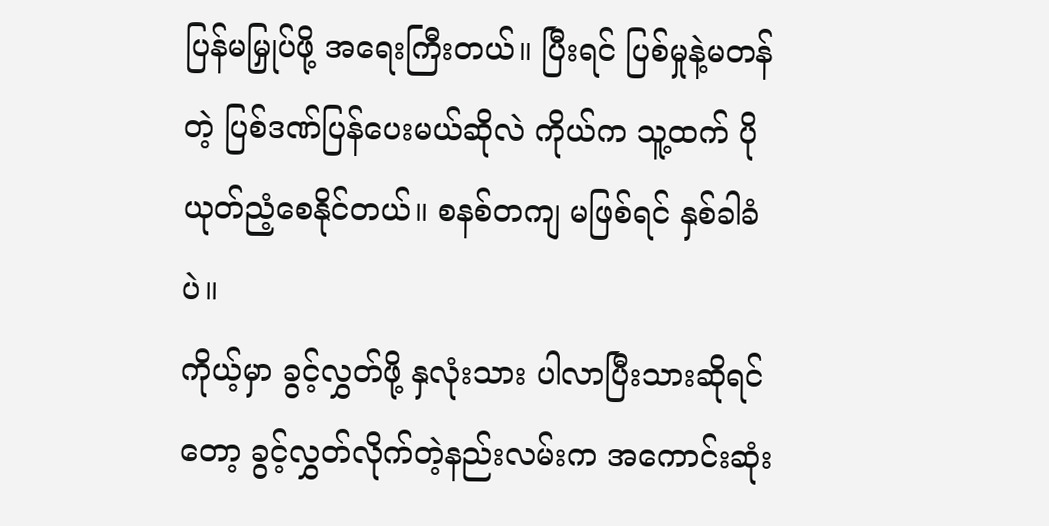ပြန်မမြှုပ်ဖို့ အရေးကြီးတယ်။ ပြီးရင် ပြစ်မှုနဲ့မတန်တဲ့ ပြစ်ဒဏ်ပြန်ပေးမယ်ဆိုလဲ ကိုယ်က သူ့ထက် ပိုယုတ်ညံ့စေနိုင်တယ်။ စနစ်တကျ မဖြစ်ရင် နှစ်ခါခံပဲ။
ကိုယ့်မှာ ခွင့်လွှတ်ဖို့ နှလုံးသား ပါလာပြီးသားဆိုရင်တော့ ခွင့်လွှတ်လိုက်တဲ့နည်းလမ်းက အကောင်းဆုံး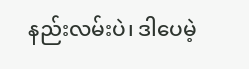နည်းလမ်းပဲ၊ ဒါပေမဲ့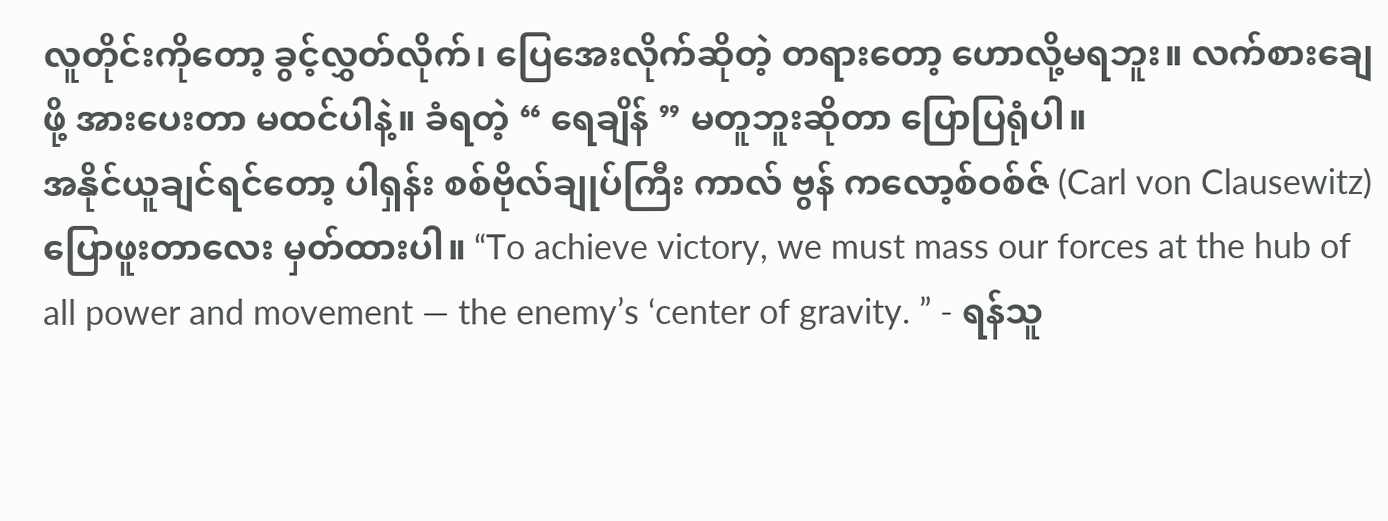လူတိုင်းကိုတော့ ခွင့်လွှတ်လိုက်၊ ပြေအေးလိုက်ဆိုတဲ့ တရားတော့ ဟောလို့မရဘူး။ လက်စားချေဖို့ အားပေးတာ မထင်ပါနဲ့။ ခံရတဲ့ “ ရေချိန် ” မတူဘူးဆိုတာ ပြောပြရုံပါ။
အနိုင်ယူချင်ရင်တော့ ပါရှန်း စစ်ဗိုလ်ချုပ်ကြီး ကာလ် ဗွန် ကလော့စ်ဝစ်ဇ် (Carl von Clausewitz) ပြောဖူးတာလေး မှတ်ထားပါ။ “To achieve victory, we must mass our forces at the hub of all power and movement — the enemy’s ‘center of gravity. ” - ရန်သူ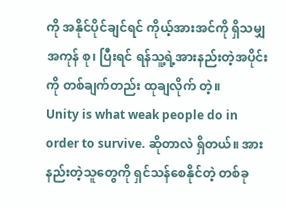ကို အနိုင်ပိုင်ချင်ရင် ကိုယ့်အားအင်ကို ရှိသမျှ အကုန် စု၊ ပြီးရင် ရန်သူ့ရဲ့အားနည်းတဲ့အပိုင်းကို တစ်ချက်တည်း ထုချလိုက် တဲ့။
Unity is what weak people do in order to survive. ဆိုတာလဲ ရှိတယ်။ အားနည်းတဲ့သူတွေကို ရှင်သန်စေနိုင်တဲ့ တစ်ခု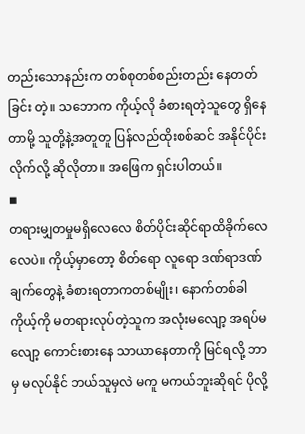တည်းသောနည်းက တစ်စုတစ်စည်းတည်း နေတတ်ခြင်း တဲ့။ သဘောက ကိုယ့်လို ခံစားရတဲ့သူတွေ ရှိနေတာမို့ သူတို့နဲ့အတူတူ ပြန်လည်ထိုးစစ်ဆင် အနိုင်ပိုင်းလိုက်လို့ ဆိုလိုတာ။ အဖြေက ရှင်းပါတယ်။
◾
တရားမျှတမှုမရှိလေလေ စိတ်ပိုင်းဆိုင်ရာထိခိုက်လေလေပဲ။ ကိုယ့်မှာတော့ စိတ်ရော လူရော ဒဏ်ရာဒဏ်ချက်တွေနဲ့ ခံစားရတာကတစ်မျိုး၊ နောက်တစ်ခါ ကိုယ့်ကို မတရားလုပ်တဲ့သူက အလုံးမလျော့ အရပ်မလျော့ ကောင်းစားနေ သာယာနေတာကို မြင်ရလို့ ဘာမှ မလုပ်နိုင် ဘယ်သူမှလဲ မကူ မကယ်ဘူးဆိုရင် ပိုလို့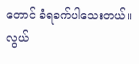တောင် ခံရခက်ပါသေးတယ်။
လွယ်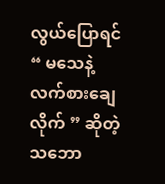လွယ်ပြောရင် “ မသေနဲ့ လက်စားချေလိုက် ” ဆိုတဲ့ သဘော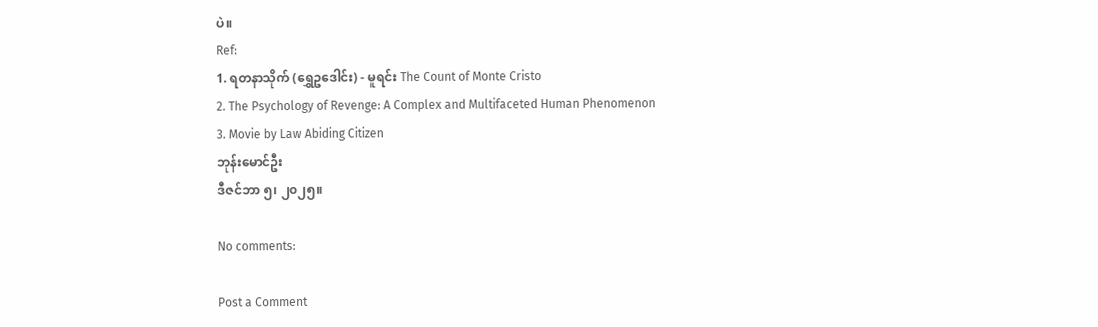ပဲ။
Ref:
1. ရတနာသိုက် (ရွှေဥဒေါင်း) - မူရင်း The Count of Monte Cristo
2. The Psychology of Revenge: A Complex and Multifaceted Human Phenomenon
3. Movie by Law Abiding Citizen
ဘုန်းမောင်ဦး
ဒီဇင်ဘာ ၅၊ ၂၀၂၅။

No comments:

Post a Comment